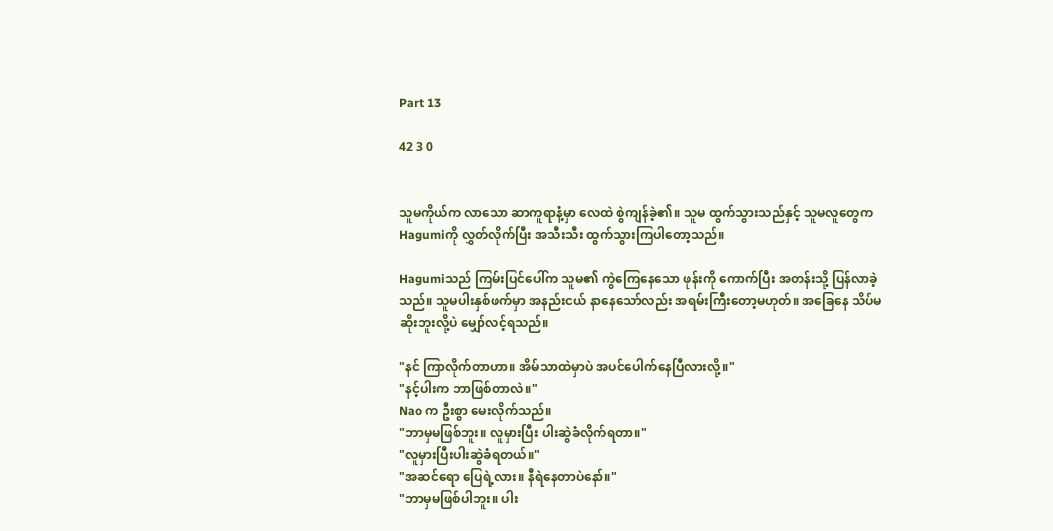Part 13

42 3 0


သူမကိုယ်က လာသော ဆာကူရာနံ့မှာ လေထဲ စွဲကျန်ခဲ့၏။ သူမ ထွက်သွားသည်နှင့် သူမလူတွေက Hagumiကို လွှတ်လိုက်ပြီး အသီးသီး ထွက်သွားကြပါတော့သည်။

Hagumiသည် ကြမ်းပြင်ပေါ်က သူမ၏ ကွဲကြေနေသော ဖုန်းကို ကောက်ပြီး အတန်းသို့ ပြန်လာခဲ့သည်။ သူမပါးနှစ်ဖက်မှာ အနည်းငယ် နာနေသော်လည်း အရမ်းကြီးတော့မဟုတ်။ အခြေနေ သိပ်မဆိုးဘူးလို့ပဲ မျှော်လင့်ရသည်။

"နင် ကြာလိုက်တာဟာ။ အိမ်သာထဲမှာပဲ အပင်ပေါက်နေပြီလားလို့။"
"နင့်ပါးက ဘာဖြစ်တာလဲ။"
Nao က ဦးစွာ မေးလိုက်သည်။
"ဘာမှမဖြစ်ဘူး။ လူမှားပြီး ပါးဆွဲခံလိုက်ရတာ။"
"လူမှားပြီးပါးဆွဲခံရတယ်။"
"အဆင်ရော ပြေရဲ့လား။ နီရဲနေတာပဲနော်။"
"ဘာမှမဖြစ်ပါဘူး။ ပါး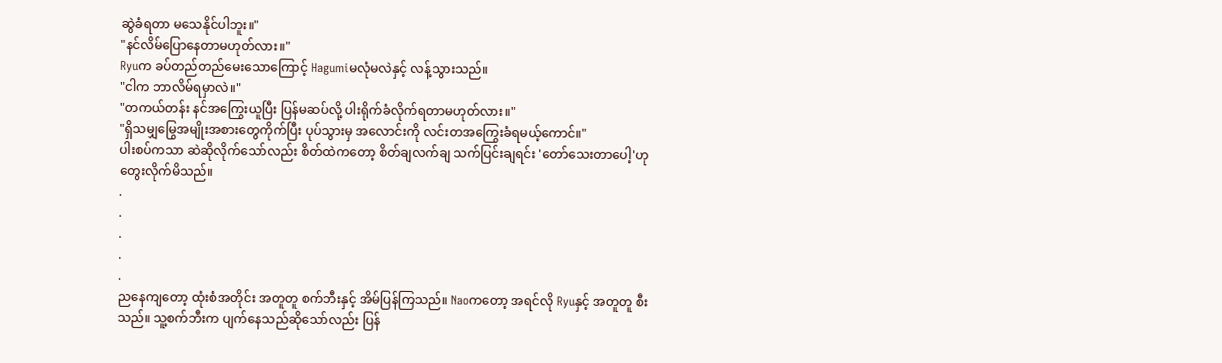ဆွဲခံရတာ မသေနိုင်ပါဘူး။"
"နင်လိမ်ပြောနေတာမဟုတ်လား။"
Ryuက ခပ်တည်တည်မေးသောကြောင့် Hagumiမလုံမလဲနှင့် လန့်သွားသည်။
"ငါက ဘာလိမ်ရမှာလဲ။"
"တကယ်တန်း နင်အကြွေးယူပြီး ပြန်မဆပ်လို့ ပါးရိုက်ခံလိုက်ရတာမဟုတ်လား။"
"ရှိသမျှမြွေအမျိုးအစားတွေကိုက်ပြီး ပုပ်သွားမှ အလောင်းကို လင်းတအကြွေးခံရမယ့်ကောင်။"
ပါးစပ်ကသာ ဆဲဆိုလိုက်သော်လည်း စိတ်ထဲကတော့ စိတ်ချလက်ချ သက်ပြင်းချရင်း 'တော်သေးတာပေါ့'ဟု တွေးလိုက်မိသည်။
.
.
.
.
.
ညနေကျတော့ ထုံးစံအတိုင်း အတူတူ စက်ဘီးနှင့် အိမ်ပြန်ကြသည်။ Naoကတော့ အရင်လို Ryuနှင့် အတူတူ စီးသည်။ သူ့စက်ဘီးက ပျက်နေသည်ဆိုသော်လည်း ပြန်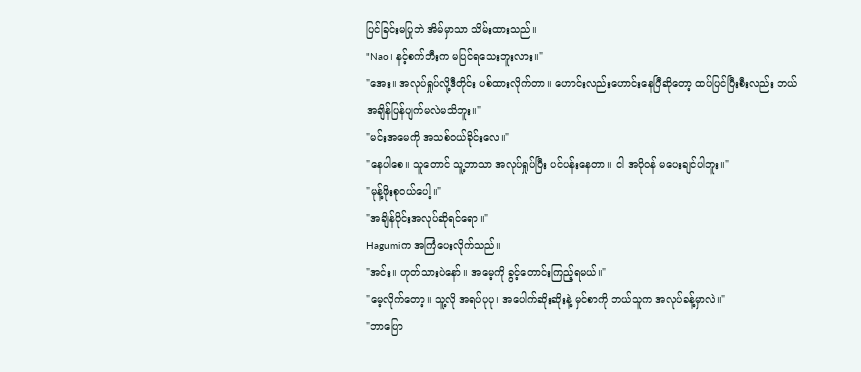ပြင်ခြင်းမပြုဘဲ အိမ်မှာသာ သိမ်းထားသည်။
"Nao၊ နင့်စက်ဘီးက မပြင်ရသေးဘူးလား။"
"အေး။ အလုပ်ရှုပ်လို့ဒီတိုင်း ပစ်ထားလိုက်တာ။ ဟောင်းလည်းဟောင်းနေပြီဆိုတော့ ထပ်ပြင်ပြီးစီးလည်း ဘယ်အချိန်ပြန်ပျက်မလဲမသိဘူး။"
"မင်းအမေကို အသစ်ဝယ်ခိုင်းလေ။"
"နေပါစေ။ သူတောင် သူ့ဘာသာ အလုပ်ရှုပ်ပြီး ပင်ပန်းနေတာ။ ငါ အပိုဝန် မပေးချင်ပါဘူး။"
"မုန့်ဖိုးစုဝယ်ပေါ့။"
"အချိန်ပိုင်းအလုပ်ဆိုရင်ရော။"
Hagumiက အကြံပေးလိုက်သည်။
"အင်း။ ဟုတ်သားပဲနော်။ အမေ့ကို ခွင့်တောင်းကြည့်ရမယ်။"
"မေ့လိုက်တော့။ သူ့လို အရပ်ပုပု၊ အပေါက်ဆိုးဆိုးနဲ့ မှင်စာကို ဘယ်သူက အလုပ်ခန့်မှာလဲ။"
"ဘာပြော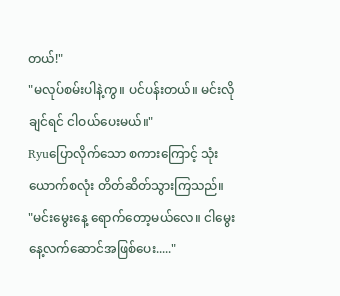တယ်!"
"မလုပ်စမ်းပါနဲ့ကွ။ ပင်ပန်းတယ်။ မင်းလိုချင်ရင် ငါဝယ်ပေးမယ်။"
Ryuပြောလိုက်သော စကားကြောင့် သုံးယောက်စလုံး တိတ်ဆိတ်သွားကြသည်။
"မင်းမွေးနေ့ ရောက်တော့မယ်လေ။ ငါမွေးနေ့လက်ဆောင်အဖြစ်ပေး....."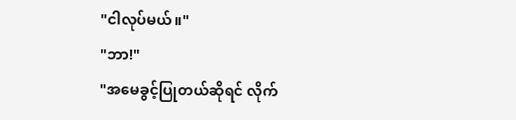"ငါလုပ်မယ်။"
"ဘာ!"
"အမေခွင့်ပြုတယ်ဆိုရင် လိုက်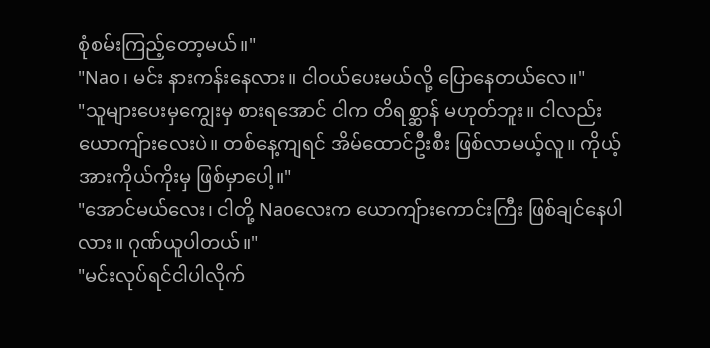စုံစမ်းကြည့်တော့မယ်။"
"Nao၊ မင်း နားကန်းနေလား။ ငါဝယ်ပေးမယ်လို့ ပြောနေတယ်လေ။"
"သူများပေးမှကျွေးမှ စားရအောင် ငါက တိရစ္ဆာန် မဟုတ်ဘူး။ ငါလည်း ယောကျ်ားလေးပဲ။ တစ်နေ့ကျရင် အိမ်ထောင်ဦးစီး ဖြစ်လာမယ့်လူ။ ကိုယ့်အားကိုယ်ကိုးမှ ဖြစ်မှာပေါ့။"
"အောင်မယ်လေး၊ ငါတို့ Naoလေးက ယောကျ်ားကောင်းကြီး ဖြစ်ချင်နေပါလား။ ဂုဏ်ယူပါတယ်။"
"မင်းလုပ်ရင်ငါပါလိုက်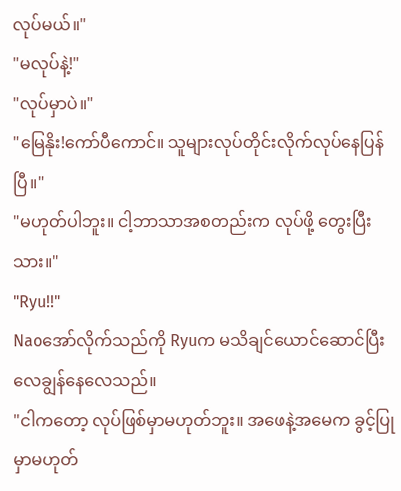လုပ်မယ်။"
"မလုပ်နဲ့!"
"လုပ်မှာပဲ။"
"မြေနိုး!ကော်ပီကောင်။ သူများလုပ်တိုင်းလိုက်လုပ်နေပြန်ပြီ။"
"မဟုတ်ပါဘူး။ ငါ့ဘာသာအစတည်းက လုပ်ဖို့ တွေးပြီးသား။"
"Ryu!!"
Naoအော်လိုက်သည်ကို Ryuက မသိချင်ယောင်ဆောင်ပြီး လေချွန်နေလေသည်။
"ငါကတော့ လုပ်ဖြစ်မှာမဟုတ်ဘူး။ အဖေနဲ့အမေက ခွင့်ပြုမှာမဟုတ်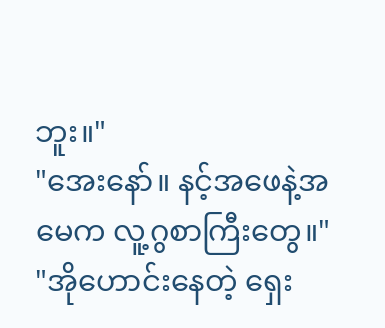ဘူး။"
"အေးနော်။ နင့်အဖေနဲ့အမေက လူ့ဂွစာကြီးတွေ။"
"အိုဟောင်းနေတဲ့ ရှေး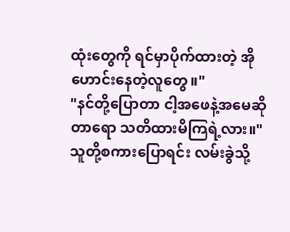ထုံးတွေကို ရင်မှာပိုက်ထားတဲ့ အိုဟောင်းနေတဲ့လူတွေ။"
"နင်တို့ပြောတာ ငါ့အဖေနဲ့အမေဆိုတာရော သတိထားမိကြရဲ့လား။"
သူတို့စကားပြောရင်း လမ်းခွဲသို့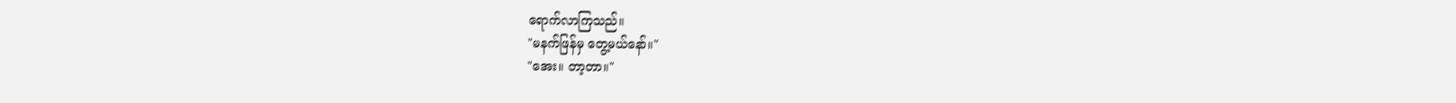ရောက်လာကြသည်။
"မနက်ဖြန်မှ တွေ့မယ်နော်။"
"အေး။ တာ့တာ။"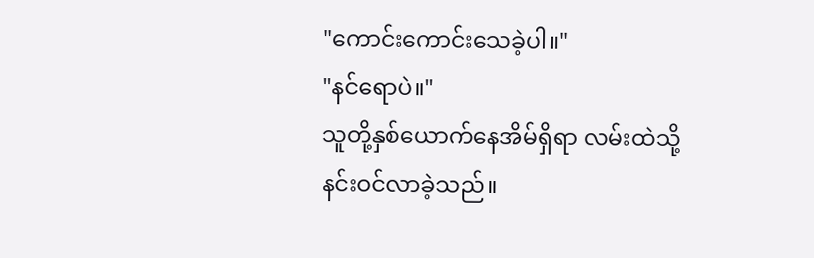"ကောင်းကောင်းသေခဲ့ပါ။"
"နင်ရောပဲ။"
သူတို့နှစ်ယောက်နေအိမ်ရှိရာ လမ်းထဲသို့ နင်းဝင်လာခဲ့သည်။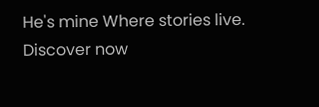He's mine Where stories live. Discover now